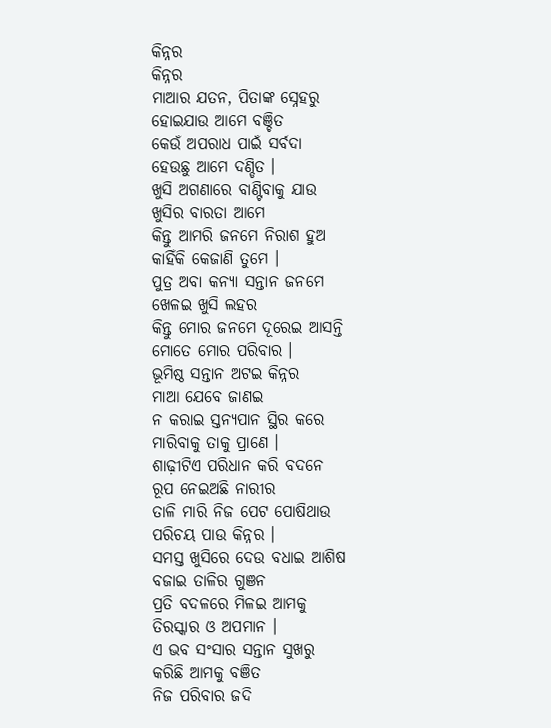କିନ୍ନର
କିନ୍ନର
ମାଆର ଯତନ, ପିତାଙ୍କ ସ୍ନେହରୁ
ହୋଇଯାଉ ଆମେ ବଞ୍ଚିତ
କେଉଁ ଅପରାଧ ପାଇଁ ସର୍ବଦା
ହେଉଛୁ ଆମେ ଦଣ୍ଡିତ ।
ଖୁସି ଅଗଣାରେ ବାଣ୍ଟିବାକୁ ଯାଉ
ଖୁସିର ବାରତା ଆମେ
କିନ୍ତୁ ଆମରି ଜନମେ ନିରାଶ ହୁଅ
କାହିଁକି କେଜାଣି ତୁମେ ।
ପୁତ୍ର ଅବା କନ୍ୟା ସନ୍ତାନ ଜନମେ
ଖେଳଇ ଖୁସି ଲହର
କିନ୍ତୁ ମୋର ଜନମେ ଦୂରେଇ ଆସନ୍ତି
ମୋତେ ମୋର ପରିବାର ।
ଭୂମିଷ୍ଠ ସନ୍ତାନ ଅଟଇ କିନ୍ନର
ମାଆ ଯେବେ ଜାଣଇ
ନ କରାଇ ସ୍ତନ୍ୟପାନ ସ୍ଥିର କରେ
ମାରିବାକୁ ତାକୁ ପ୍ରାଣେ ।
ଶାଢ଼ୀଟିଏ ପରିଧାନ କରି ବଦନେ
ରୂପ ନେଇଅଛି ନାରୀର
ତାଳି ମାରି ନିଜ ପେଟ ପୋଷିଥାଉ
ପରିଚୟ ପାଉ କିନ୍ନର ।
ସମସ୍ତ ଖୁସିରେ ଦେଉ ବଧାଇ ଆଶିଷ
ବଜାଇ ତାଳିର ଗୁଞନ
ପ୍ରତି ବଦଳରେ ମିଳଇ ଆମକୁ
ତିରସ୍କାର ଓ ଅପମାନ ।
ଏ ଭବ ସଂସାର ସନ୍ତାନ ସୁଖରୁ
କରିଛି ଆମକୁ ବଞିତ
ନିଜ ପରିବାର ଜଦି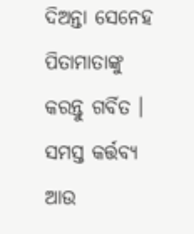ଦିଅନ୍ତା ସେନେହ
ପିତାମାତାଙ୍କୁ କରନ୍ତୁ ଗର୍ବିତ ।
ସମସ୍ତ କର୍ତ୍ତବ୍ୟ ଆଉ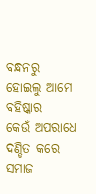ବନ୍ଧନରୁ
ହୋଇଲୁ ଆମେ ବହିଷ୍କାର
କେଉଁ ଅପରାଧେ ଦଣ୍ଡିତ କରେ ସମାଜ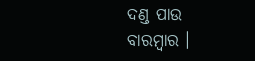ଦଣ୍ଡ ପାଉ ବାରମ୍ବାର ।